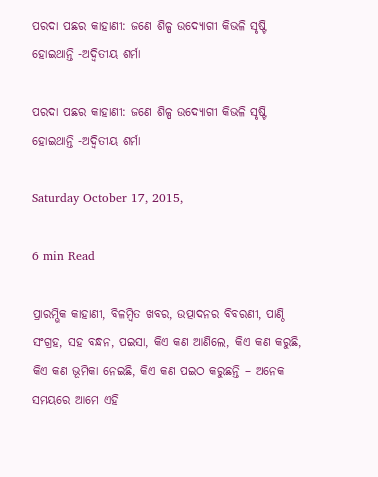ପରଦା ପଛର କାହାଣୀ: ଜଣେ ଶିଳ୍ପ ଉଦ୍ୟୋଗୀ କିଭଳି ସୃଷ୍ଟି ହୋଇଥାନ୍ତି -ଅଦ୍ଵିତୀୟ ଶର୍ମା

ପରଦା ପଛର କାହାଣୀ: ଜଣେ ଶିଳ୍ପ ଉଦ୍ୟୋଗୀ କିଭଳି ସୃଷ୍ଟି ହୋଇଥାନ୍ତି -ଅଦ୍ଵିତୀୟ ଶର୍ମା

Saturday October 17, 2015,

6 min Read

ପ୍ରାରମ୍ଭିକ କାହାଣୀ, ବିଳମ୍ବିତ ଖବର, ଉତ୍ପାଦନର ବିବରଣୀ, ପାଣ୍ଠି ସଂଗ୍ରହ, ସହ ବନ୍ଧନ, ପଇସା, କିଏ କଣ ଆଣିଲେ, କିଏ କଣ କରୁଛି, କିଏ କଣ ଭୂମିକା ନେଇଛି, କିଏ କଣ ପଇଠ କରୁଛନ୍ତି – ଅନେକ ସମୟରେ ଆମେ ଏହି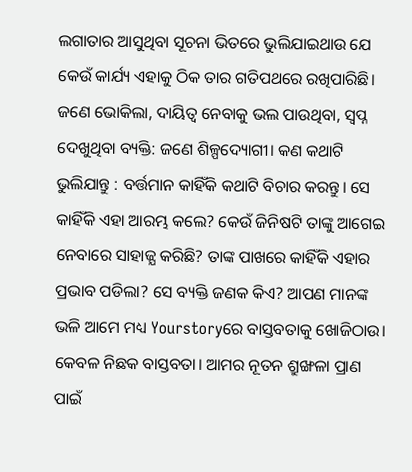ଲଗାତାର ଆସୁଥିବା ସୂଚନା ଭିତରେ ଭୁଲିଯାଇଥାଉ ଯେ କେଉଁ କାର୍ଯ୍ୟ ଏହାକୁ ଠିକ ତାର ଗତିପଥରେ ରଖିପାରିଛି। ଜଣେ ଭୋକିଲା, ଦାୟିତ୍ଵ ନେବାକୁ ଭଲ ପାଉଥିବା, ସ୍ଵପ୍ନ ଦେଖୁଥିବା ବ୍ୟକ୍ତି: ଜଣେ ଶିଳ୍ପଦ୍ୟୋଗୀ। କଣ କଥାଟି ଭୁଲିଯାନ୍ତୁ : ବର୍ତ୍ତମାନ କାହିଁକି କଥାଟି ବିଚାର କରନ୍ତୁ। ସେ କାହିଁକି ଏହା ଆରମ୍ଭ କଲେ? କେଉଁ ଜିନିଷଟି ତାଙ୍କୁ ଆଗେଇ ନେବାରେ ସାହାଜ୍ଯ କରିଛି? ତାଙ୍କ ପାଖରେ କାହିଁକି ଏହାର ପ୍ରଭାବ ପଡିଲା? ସେ ବ୍ୟକ୍ତି ଜଣକ କିଏ? ଆପଣ ମାନଙ୍କ ଭଳି ଆମେ ମଧ୍ୟ Yourstoryରେ ବାସ୍ତବତାକୁ ଖୋଜିଠାଉ। କେବଳ ନିଛକ ବାସ୍ତବତା। ଆମର ନୂତନ ଶ୍ରୁଙ୍ଖଳା ପ୍ରାଣ ପାଇଁ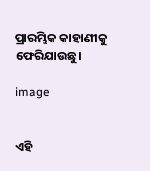ପ୍ରାରମ୍ଭିକ କାହାଣୀକୁ ଫେରିଯାଉଛୁ।

image


ଏହି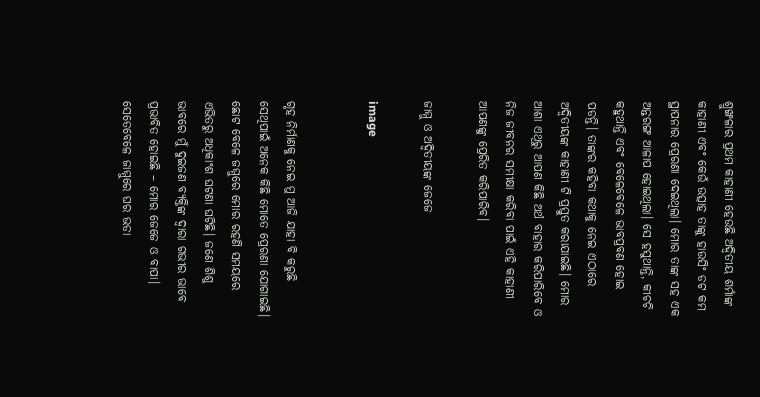ଶ୍ରୁଙ୍ଖଳାର ପ୍ରଥମ କାହାଣୀ ହେଉଛି ଅଦ୍ଵିତୀୟ ଶର୍ମାଙ୍କ କାହାଣୀ ଏବଂ କେଉଁ ଉତ୍ସାହ ତାଙ୍କୁ ହାଉସିଂ ଡଟ କମ ସ୍ଥାପନାର ପ୍ରେରଣା ଦେଇଥିଲା। ମୋର ତାଙ୍କ ସହ ଏକ ଅନ୍ତରଙ୍ଗ ଆଳାପ ହୋଇଥିଲା। ସେ ହସୁଥାନ୍ତି, କୀଚଚି କହୁଥାନ୍ତି ଏବଂ ବେଳେବେଳେ ଭାବପ୍ରବଣ ହୋଇ ପଡନ୍ତି। ତାଙ୍କର କହିବା କଥାକୁ ନେଇ ଏଠାରେ ଅଦ୍ଵିତୀୟଙ୍କ କାହାଣୀ ଟି ପ୍ରସ୍ତୁତ କରାଯାଇଛି। ମୋର ଆଶା ଏଥିରୁ ଆପଣ କିଛି ଅର୍ଥ ବାହାର କରିପାରିବେ ଓ ନିଜ ଜୀବନର ସମୀକ୍ଷା କରିବା ପାଇଁ ଏହି କାହାଣୀ ଆପଣଙ୍କୁ ପ୍ରେରିତ କରିପାରିବ।

ଜାମ୍ମୁ ଓ ଅଦ୍ଵିତୀୟଙ୍କ ଜେଜେ

image


ଗୃହ ନିର୍ମାଣକୁ ନେଇ ମୁ ଆଜି ଯାହା ବି କରୁଛି ସେଥିପାଇଁ ଅନେକ କିଛି ମୋତେ ପ୍ରେରଣା ଯୋଗାଇଛି। ଛୋଟ ବେଳେ ଜମ୍ମୁରେ ମୋର ରହଣି ସମୟରେ ଏଭିତରୁ ଅଧିକାଂଶ ଘଟଣା ଘଟିଛି। ଜଣେ ଶିଶୁ ଭାବରେ ମୁଁ ଦୁଇଜଣ ବ୍ୟକ୍ତିଙ୍କ ଦ୍ଵାରା ଗଭୀର ଭାବେ ପ୍ରଭାବିତ ହୋଇଛି – ମୋର ଜେଜେ ଓ ବାପା। ସେତେବେଳେ ଜାମ୍ମୁରେ ଘର ଭଡା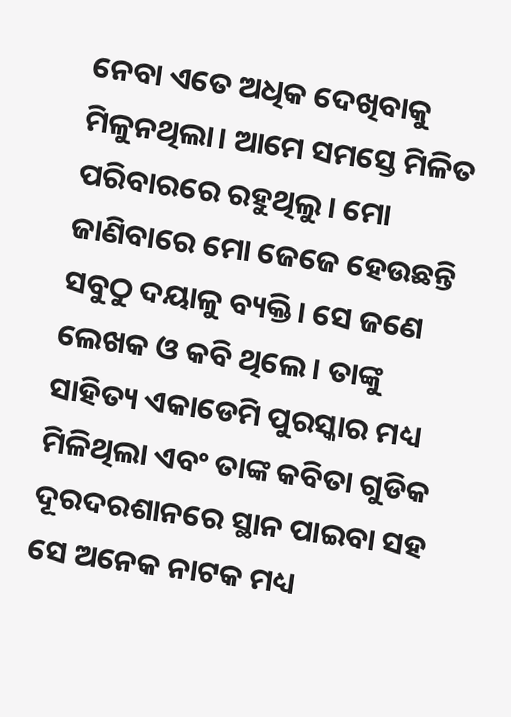ନେବା ଏତେ ଅଧିକ ଦେଖିବାକୁ ମିଳୁନଥିଲା। ଆମେ ସମସ୍ତେ ମିଳିତ ପରିବାରରେ ରହୁଥିଲୁ। ମୋ ଜାଣିବାରେ ମୋ ଜେଜେ ହେଉଛନ୍ତି ସବୁଠୁ ଦୟାଳୁ ବ୍ୟକ୍ତି। ସେ ଜଣେ ଲେଖକ ଓ କବି ଥିଲେ। ତାଙ୍କୁ ସାହିତ୍ୟ ଏକାଡେମି ପୁରସ୍କାର ମଧ୍ୟ ମିଳିଥିଲା ଏବଂ ତାଙ୍କ କବିତା ଗୁଡିକ ଦୂରଦରଶାନରେ ସ୍ଥାନ ପାଇବା ସହ ସେ ଅନେକ ନାଟକ ମଧ୍ୟ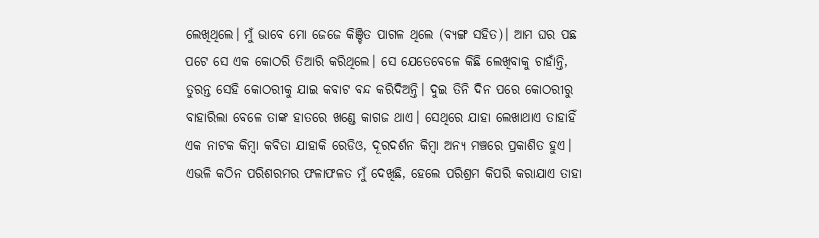ଲେଖିଥିଲେ। ମୁଁ ଭାବେ ମୋ ଜେଜେ କିଞ୍ଚିତ ପାଗଳ ଥିଲେ (ବ୍ୟଙ୍ଗ ସହିତ)। ଆମ ଘର ପଛ ପଟେ ସେ ଏକ କୋଠରି ତିଆରି କରିଥିଲେ। ସେ ଯେତେବେଳେ କିଛି ଲେଖିବାକୁ ଚାହାଁନ୍ତି, ତୁରନ୍ତ ସେହି କୋଠରୀକୁ ଯାଇ କବାଟ ବନ୍ଦ କରିଦିଅନ୍ତି। ଦୁଇ ତିନି ଦିନ ପରେ କୋଠରୀରୁ ବାହାରିଲା ବେଳେ ତାଙ୍କ ହାତରେ ଖଣ୍ଡେ କାଗଜ ଥାଏ। ସେଥିରେ ଯାହା ଲେଖାଥାଏ ତାହାହିଁ ଏକ ନାଟକ କିମ୍ବା କବିତା ଯାହାକି ରେଡିଓ, ଦୂରଦର୍ଶନ କିମ୍ବା ଅନ୍ୟ ମଞ୍ଚରେ ପ୍ରକାଶିତ ହୁଏ। ଏଭଳି କଠିନ ପରିଶରମର ଫଳାଫଳତ ମୁଁ ଦେଖିଛି, ହେଲେ ପରିଶ୍ରମ କିପରି କରାଯାଏ ତାହା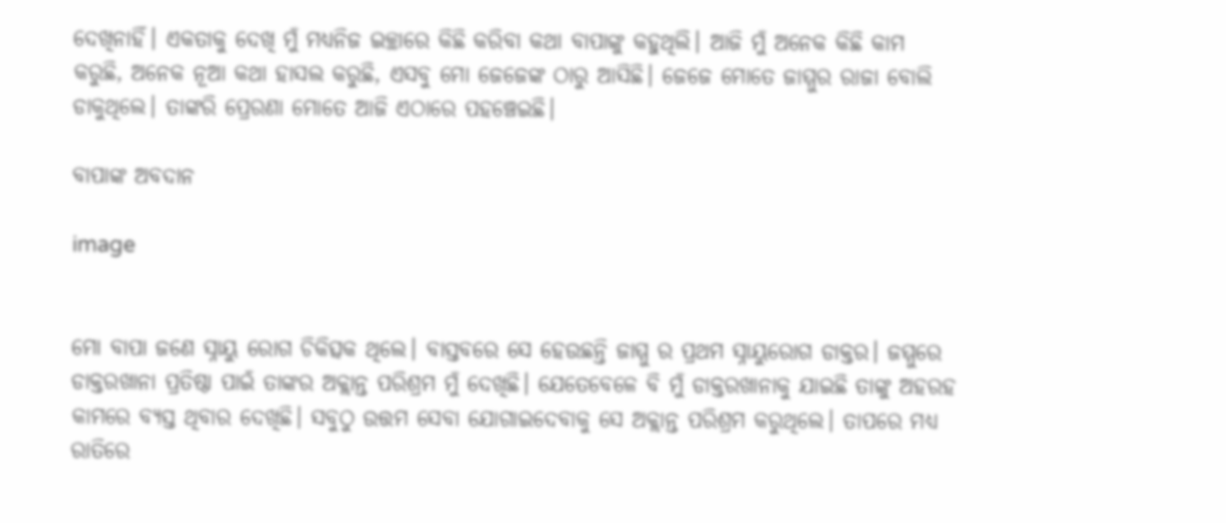ଦେଖିନାହିଁ। ଏକତାକୁ ଦେଖି ମୁଁ ମଧ୍ୟନିଜ ଇଚ୍ଛାରେ କିଛି କରିବା କଥା ବାପାଙ୍କୁ କହୁଥିଲି। ଆଜି ମୁଁ ଅନେକ କିଛି କାମ କରୁଛି, ଅନେକ ନୂଆ କଥା ହାସଲ କରୁଛି, ଏସବୁ ମୋ ଜେଜେଙ୍କ ଠାରୁ ଆସିଛି। ଜେଜେ ମୋତେ ଜାମ୍ମୁର ରାଜା ବୋଲି ଡାକୁଥିଲେ। ତାଙ୍କରି ପ୍ରେରଣା ମୋତେ ଆଜି ଏଠାରେ ପହଞ୍ଚେଇଛି।

ବାପାଙ୍କ ଅବଦାନ

image


ମୋ ବାପା ଜଣେ ସ୍ନାୟୁ ରୋଗ ଚିକିତ୍ସକ ଥିଲେ। ବାସ୍ତବରେ ସେ ହେଉଛନ୍ତି ଜାମ୍ମୁ ର ପ୍ରଥମ ସ୍ନାୟୁରୋଗ ଡାକ୍ତର। ଜମ୍ମୁରେ ଡାକ୍ତରଖାନା ପ୍ରତିଷ୍ଠା ପାଇଁ ତାଙ୍କର ଅକ୍ଲାନ୍ତ ପରିଶ୍ରମ ମୁଁ ଦେଖିଛି। ଯେତେବେଳେ ବି ମୁଁ ଡାକ୍ତରଖାନାକୁ ଯାଇଛି ତାଙ୍କୁ ଅହରହ କାମରେ ବ୍ୟସ୍ତ ଥିବାର ଦେଖିଛି। ସବୁଠୁ ଉତ୍ତମ ସେବା ଯୋଗାଇଦେବାକୁ ସେ ଅକ୍ଲାନ୍ତ ପରିଶ୍ରମ କରୁଥିଲେ। ତାପରେ ମଧ୍ୟ ରାତିରେ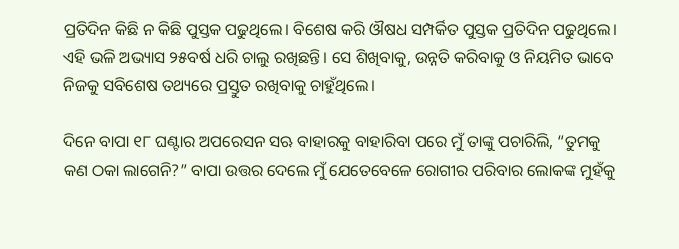ପ୍ରତିଦିନ କିଛି ନ କିଛି ପୁସ୍ତକ ପଢୁଥିଲେ। ବିଶେଷ କରି ଔଷଧ ସମ୍ପର୍କିତ ପୁସ୍ତକ ପ୍ରତିଦିନ ପଢୁଥିଲେ। ଏହି ଭଳି ଅଭ୍ୟାସ ୨୫ବର୍ଷ ଧରି ଚାଲୁ ରଖିଛନ୍ତି। ସେ ଶିଖିବାକୁ, ଉନ୍ନତି କରିବାକୁ ଓ ନିୟମିତ ଭାବେ ନିଜକୁ ସବିଶେଷ ତଥ୍ୟରେ ପ୍ରସ୍ତୁତ ରଖିବାକୁ ଚାହୁଁଥିଲେ।

ଦିନେ ବାପା ୧୮ ଘଣ୍ଟାର ଅପରେସନ ସଋ ବାହାରକୁ ବାହାରିବା ପରେ ମୁଁ ତାଙ୍କୁ ପଚାରିଲି, “ତୁମକୁ କଣ ଠକା ଲାଗେନି?” ବାପା ଉତ୍ତର ଦେଲେ ମୁଁ ଯେତେବେଳେ ରୋଗୀର ପରିବାର ଲୋକଙ୍କ ମୁହଁକୁ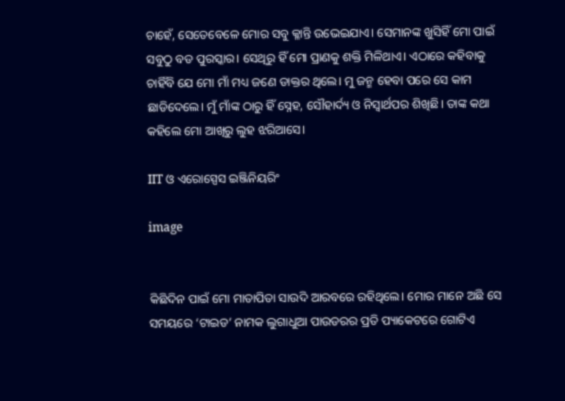ଚାହେଁ, ସେତେବେଳେ ମୋର ସବୁ କ୍ଳାନ୍ତି ଉଭେଇଯାଏ। ସେମାନଙ୍କ ଖୁସିହିଁ ମୋ ପାଇଁ ସବୁଠୁ ବଡ ପୁରସ୍କାର। ସେଥିରୁ ହିଁ ମୋ ପ୍ରାଣକୁ ଶକ୍ତି ମିଳିଥାଏ। ଏଠାରେ କହିବାକୁ ଚାହିଁବି ଯେ ମୋ ମାଁ ମଧ୍ୟ ଜଣେ ଡାକ୍ତର ଥିଲେ। ମୁ ଜନ୍ମ ହେବା ପରେ ସେ କାମ ଛାଡିଦେଲେ। ମୁଁ ମାଁଙ୍କ ଠାରୁ ହିଁ ସ୍ନେହ, ସୌହାର୍ଦ୍ୟ ଓ ନିସ୍ଵାର୍ଥପର ଶିଖିଛି। ତାଙ୍କ କଥା କହିଲେ ମୋ ଆଖିରୁ ଲୁହ ଝରିଆସେ।

IIT ଓ ଏରୋସ୍ପେସ ଇଞ୍ଜିନିୟରିଂ

image


କିଛିଦିନ ପାଇଁ ମୋ ମାତାପିତା ସାଉଦି ଆରବରେ ରହିଥିଲେ। ମୋର ମାନେ ଅଛି ସେ ସମୟରେ ‘ଟାଇଡ’ ନାମକ ଲୁଗାଧୁଆ ପାଉଡରର ପ୍ରତି ପ୍ୟାକେଟରେ ଗୋଟିଏ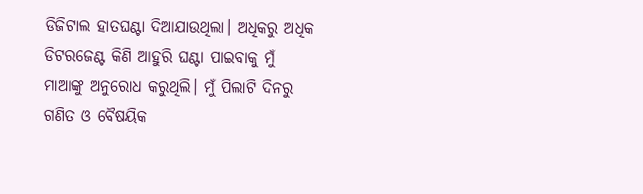ଡିଜିଟାଲ ହାତଘଣ୍ଟା ଦିଆଯାଉଥିଲା। ଅଧିକରୁ ଅଧିକ ଡିଟରଜେଣ୍ଟ କିଣି ଆହୁରି ଘଣ୍ଟା ପାଇବାକୁ ମୁଁ ମାଆଙ୍କୁ ଅନୁରୋଧ କରୁଥିଲି। ମୁଁ ପିଲାଟି ଦିନରୁ ଗଣିତ ଓ ବୈଷୟିକ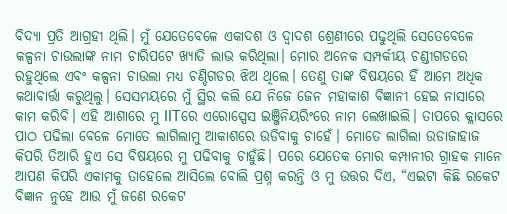ବିଦ୍ୟା ପ୍ରତି ଆଗ୍ରହୀ ଥିଲି। ମୁଁ ଯେତେବେଳେ ଏକାଦଶ ଓ ଦ୍ଵାଦଶ ଶ୍ରେଣୀରେ ପଢୁଥିଲି ସେତେବେଳେ କଳ୍ପନା ଚାଉଲାଙ୍କ ନାମ ଚାରିପଟେ ଖ୍ୟାତି ଲାଭ କରିଥିଲା। ମୋର ଅନେକ ସମ୍ପର୍କୀୟ ଚଣ୍ଡୀଗଡରେ ରହୁଥିଲେ ଏବଂ କଳ୍ପନା ଚାଉଲା ମଧ୍ୟ ଚଣ୍ଡିଗଡର ଝିଅ ଥିଲେ। ତେଣୁ ତାଙ୍କ ବିଷୟରେ ହିଁ ଆମେ ଅଧିକ କଥାବାର୍ତ୍ତା କରୁଥିଲୁ। ସେସମୟରେ ମୁଁ ସ୍ଥିର କଲି ଯେ ନିଜେ ଜେନ ମହାକାଶ ବିଜ୍ଞାନୀ ହେଇ ନାସାରେ କାମ କରିବି। ଏହି ଆଶାରେ ମୁ IITରେ ଏରୋସ୍ପେସ ଇଞ୍ଜିନିୟରିଂରେ ନାମ ଲେଖାଇଲି। ତାପରେ କ୍ଳାସରେ ପାଠ ପଢିଲା ବେଳେ ମୋତେ ଲାଗିଲାମୁ ଆକାଶରେ ଉଡିବାକୁ ଚାହେଁ। ମୋତେ ଲାଗିଲା ଉଡାଜାହାଜ କିପରି ତିଆରି ହୁଏ ସେ ବିଷୟରେ ମୁ ପଢିବାକୁ ଚାହୁଁଛି। ପରେ ଯେତେକ ମୋର କମ୍ପାନୀର ଗ୍ରାହକ ମାନେ ଆପଣ କିପରି ଏକାମକୁ ତାହେଲେ ଆସିଲେ ବୋଲି ପ୍ରଶ୍ନ କରନ୍ତି ଓ ମୁ ଉତ୍ତର ଦିଏ, “ଏଇଟା କିଛି ରକେଟ ବିଜ୍ଞାନ ନୁହେ ଆଉ ମୁଁ ଜଣେ ରକେଟ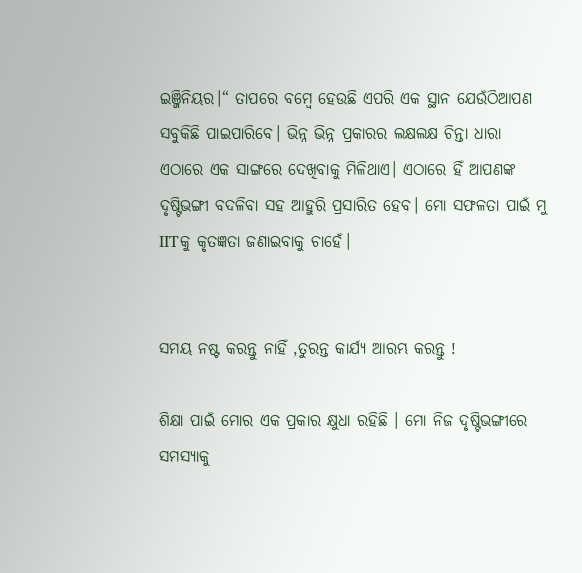ଇଞ୍ଜିନିୟର।“ ତାପରେ ବମ୍ବେ ହେଉଛି ଏପରି ଏକ ସ୍ଥାନ ଯେଉଁଠିଆପଣ ସବୁକିଛି ପାଇପାରିବେ। ଭିନ୍ନ ଭିନ୍ନ ପ୍ରକାରର ଲକ୍ଷଲକ୍ଷ ଚିନ୍ତା ଧାରା ଏଠାରେ ଏକ ସାଙ୍ଗରେ ଦେଖିବାକୁ ମିଳିଥାଏ। ଏଠାରେ ହିଁ ଆପଣଙ୍କ ଦୃଷ୍ଟିଭଙ୍ଗୀ ବଦଳିବା ସହ ଆହୁରି ପ୍ରସାରିତ ହେବ। ମୋ ସଫଳତା ପାଇଁ ମୁ IITକୁ କୃତଜ୍ଞତା ଜଣାଇବାକୁ ଚାହେଁ।


ସମୟ ନଷ୍ଟ କରନ୍ତୁ ନାହିଁ ,ତୁରନ୍ତ କାର୍ଯ୍ୟ ଆରମ୍ଭ କରନ୍ତୁ !

ଶିକ୍ଷା ପାଇଁ ମୋର ଏକ ପ୍ରକାର କ୍ଷୁଧା ରହିଛି । ମୋ ନିଜ ଦୃଷ୍ଟିଭଙ୍ଗୀରେ ସମସ୍ୟାକୁ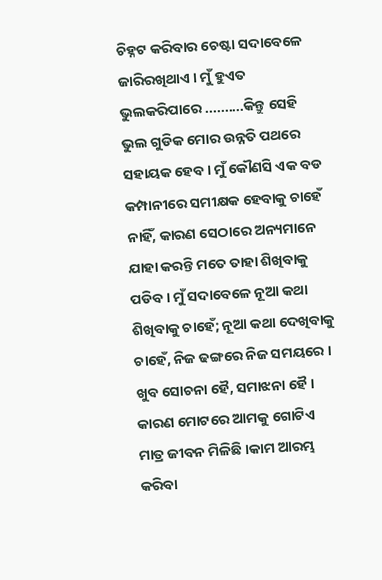ଚିହ୍ନଟ କରିବାର ଚେଷ୍ଟା ସଦାବେଳେ ଜାରିରଖିଥାଏ । ମୁଁ ହୁଏତ ଭୁଲକରିପାରେ ..........କିନ୍ତୁ ସେହି ଭୁଲ ଗୁଡିକ ମୋର ଉନ୍ନତି ପଥରେ ସହାୟକ ହେବ । ମୁଁ କୌଣସି ଏକ ବଡ କମ୍ପାନୀରେ ସମୀକ୍ଷକ ହେବାକୁ ଚାହେଁ ନାହିଁ, କାରଣ ସେଠାରେ ଅନ୍ୟମାନେ ଯାହା କରନ୍ତି ମତେ ତାହା ଶିଖିବାକୁ ପଡିବ । ମୁଁ ସଦାବେଳେ ନୂଆ କଥା ଶିଖିବାକୁ ଚାହେଁ; ନୂଆ କଥା ଦେଖିବାକୁ ଚାହେଁ, ନିଜ ଢଙ୍ଗରେ ନିଜ ସମୟରେ । ଖୁବ ସୋଚନା ହୈ, ସମାଝନା ହୈ । କାରଣ ମୋଟରେ ଆମକୁ ଗୋଟିଏ ମାତ୍ର ଜୀବନ ମିଳିଛି ।କାମ ଆରମ୍ଭ କରିବା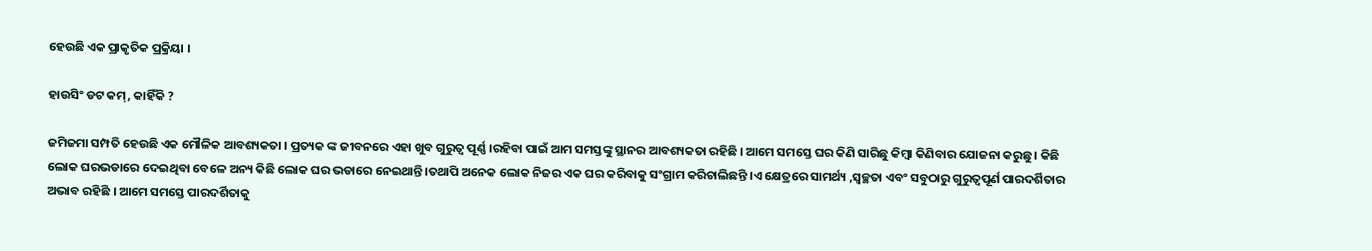ହେଉଛି ଏକ ପ୍ରାକୃତିକ ପ୍ରକ୍ରିୟା ।

ହାଉସିଂ ଡଟ କମ୍, କାହିଁକି ?

ଜମିଜମା ସମ୍ପତି ହେଉଛି ଏକ ମୌଳିକ ଆବଶ୍ୟକତା । ପ୍ରତ୍ୟକ ଙ୍କ ଜୀବନରେ ଏହା ଖୁବ ଗୁରୁତ୍ଵ ପୂର୍ଣ୍ଣ ।ରହିବା ପାଇଁ ଆମ ସମସ୍ତଙ୍କୁ ସ୍ଥାନର ଆବଶ୍ୟକତା ରହିଛି । ଆମେ ସମସ୍ତେ ଘର କିଣି ସାରିଛୁ କିମ୍ବା କିଣିବାର ଯୋଜନା କରୁଛୁ । କିଛି ଲୋକ ଘରଭଡାରେ ଦେଇଥିବା ବେଳେ ଅନ୍ୟ କିଛି ଲୋକ ଘର ଭଡାରେ ନେଇଥାନ୍ତି ।ତଥାପି ଅନେକ ଲୋକ ନିଜର ଏକ ଘର କରିବାକୁ ସଂଗ୍ରାମ କରିଚାଲିଛନ୍ତି ।ଏ କ୍ଷେତ୍ରରେ ସାମର୍ଥ୍ୟ ,ସ୍ଵଚ୍ଛତା ଏବଂ ସବୁଠାରୁ ଗୁରୁତ୍ଵପୂର୍ଣ ପାରଦର୍ଶିତାର ଅଭାବ ରହିଛି । ଆମେ ସମସ୍ତେ ପାରଦର୍ଶିତାକୁ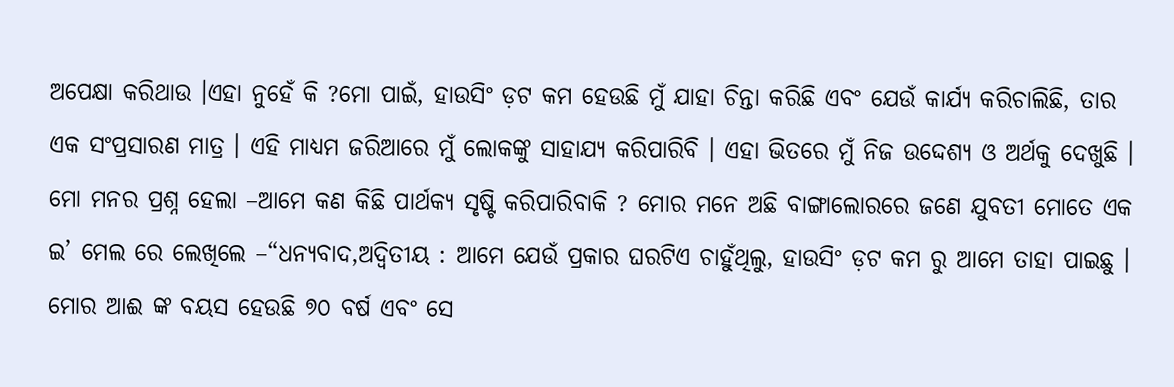ଅପେକ୍ଷା କରିଥାଉ ।ଏହା ନୁହେଁ କି ?ମୋ ପାଇଁ, ହାଉସିଂ ଡ଼ଟ କମ ହେଉଛି ମୁଁ ଯାହା ଚିନ୍ତା କରିଛି ଏବଂ ଯେଉଁ କାର୍ଯ୍ୟ କରିଚାଲିଛି, ତାର ଏକ ସଂପ୍ରସାରଣ ମାତ୍ର । ଏହି ମାଧ୍ୟମ ଜରିଆରେ ମୁଁ ଲୋକଙ୍କୁ ସାହାଯ୍ୟ କରିପାରିବି । ଏହା ଭିତରେ ମୁଁ ନିଜ ଉଦ୍ଦେଶ୍ୟ ଓ ଅର୍ଥକୁ ଦେଖୁଛି । ମୋ ମନର ପ୍ରଶ୍ନ ହେଲା –ଆମେ କଣ କିଛି ପାର୍ଥକ୍ୟ ସୃଷ୍ଟି କରିପାରିବାକି ? ମୋର ମନେ ଅଛି ବାଙ୍ଗାଲୋରରେ ଜଣେ ଯୁବତୀ ମୋତେ ଏକ ଇ’ ମେଲ ରେ ଲେଖିଲେ –“ଧନ୍ୟବାଦ,ଅଦ୍ଵିତୀୟ : ଆମେ ଯେଉଁ ପ୍ରକାର ଘରଟିଏ ଚାହୁଁଥିଲୁ, ହାଉସିଂ ଡ଼ଟ କମ ରୁ ଆମେ ତାହା ପାଇଛୁ । ମୋର ଆଈ ଙ୍କ ବୟସ ହେଉଛି ୭୦ ବର୍ଷ ଏବଂ ସେ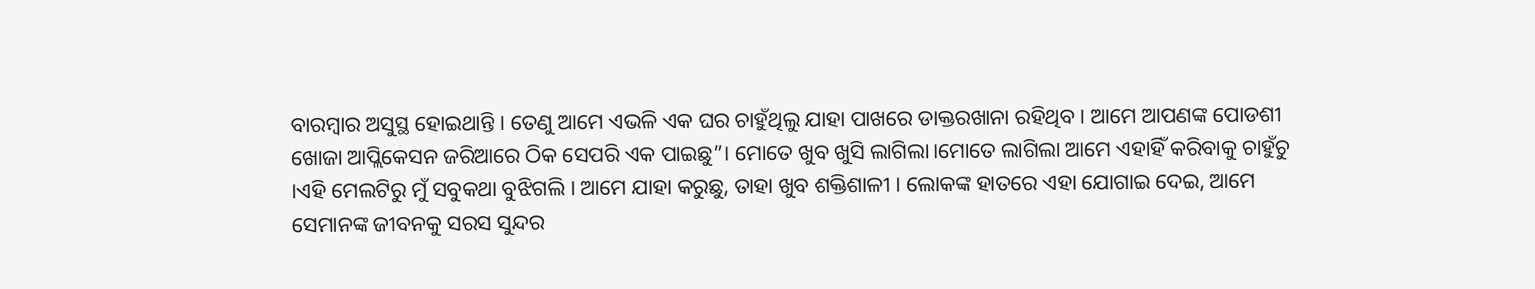ବାରମ୍ବାର ଅସୁସ୍ଥ ହୋଇଥାନ୍ତି । ତେଣୁ ଆମେ ଏଭଳି ଏକ ଘର ଚାହୁଁଥିଲୁ ଯାହା ପାଖରେ ଡାକ୍ତରଖାନା ରହିଥିବ । ଆମେ ଆପଣଙ୍କ ପୋଡଶୀ ଖୋଜା ଆପ୍ଲିକେସନ ଜରିଆରେ ଠିକ ସେପରି ଏକ ପାଇଛୁ”। ମୋତେ ଖୁବ ଖୁସି ଲାଗିଲା।ମୋତେ ଲାଗିଲା ଆମେ ଏହାହିଁ କରିବାକୁ ଚାହୁଁଚୁ ।ଏହି ମେଲଟିରୁ ମୁଁ ସବୁକଥା ବୁଝିଗଲି । ଆମେ ଯାହା କରୁଛୁ, ତାହା ଖୁବ ଶକ୍ତିଶାଳୀ । ଲୋକଙ୍କ ହାତରେ ଏହା ଯୋଗାଇ ଦେଇ, ଆମେ ସେମାନଙ୍କ ଜୀବନକୁ ସରସ ସୁନ୍ଦର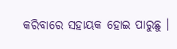କରିବାରେ ସହାୟକ ହୋଇ ପାରୁଛୁ ।